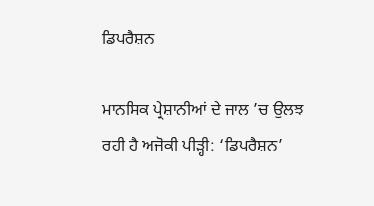ਡਿਪਰੈਸ਼ਨ

ਮਾਨਸਿਕ ਪ੍ਰੇਸ਼ਾਨੀਆਂ ਦੇ ਜਾਲ ’ਚ ਉਲਝ ਰਹੀ ਹੈ ਅਜੋਕੀ ਪੀੜ੍ਹੀ: ‘ਡਿਪਰੈਸ਼ਨ’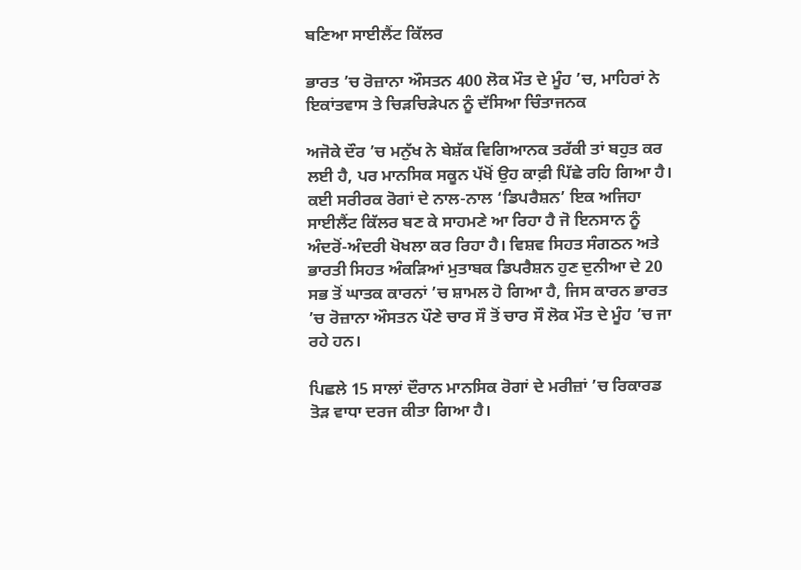ਬਣਿਆ ਸਾਈਲੈਂਟ ਕਿੱਲਰ

ਭਾਰਤ ’ਚ ਰੋਜ਼ਾਨਾ ਔਸਤਨ 400 ਲੋਕ ਮੌਤ ਦੇ ਮੂੰਹ ’ਚ, ਮਾਹਿਰਾਂ ਨੇ ਇਕਾਂਤਵਾਸ ਤੇ ਚਿੜਚਿੜੇਪਨ ਨੂੰ ਦੱਸਿਆ ਚਿੰਤਾਜਨਕ

ਅਜੋਕੇ ਦੌਰ ’ਚ ਮਨੁੱਖ ਨੇ ਬੇਸ਼ੱਕ ਵਿਗਿਆਨਕ ਤਰੱਕੀ ਤਾਂ ਬਹੁਤ ਕਰ ਲਈ ਹੈ, ਪਰ ਮਾਨਸਿਕ ਸਕੂਨ ਪੱਖੋਂ ਉਹ ਕਾਫ਼ੀ ਪਿੱਛੇ ਰਹਿ ਗਿਆ ਹੈ। ਕਈ ਸਰੀਰਕ ਰੋਗਾਂ ਦੇ ਨਾਲ-ਨਾਲ ‘ਡਿਪਰੈਸ਼ਨ’ ਇਕ ਅਜਿਹਾ ਸਾਈਲੈਂਟ ਕਿੱਲਰ ਬਣ ਕੇ ਸਾਹਮਣੇ ਆ ਰਿਹਾ ਹੈ ਜੋ ਇਨਸਾਨ ਨੂੰ ਅੰਦਰੋਂ-ਅੰਦਰੀ ਖੋਖਲਾ ਕਰ ਰਿਹਾ ਹੈ। ਵਿਸ਼ਵ ਸਿਹਤ ਸੰਗਠਨ ਅਤੇ ਭਾਰਤੀ ਸਿਹਤ ਅੰਕੜਿਆਂ ਮੁਤਾਬਕ ਡਿਪਰੈਸ਼ਨ ਹੁਣ ਦੁਨੀਆ ਦੇ 20 ਸਭ ਤੋਂ ਘਾਤਕ ਕਾਰਨਾਂ ’ਚ ਸ਼ਾਮਲ ਹੋ ਗਿਆ ਹੈ, ਜਿਸ ਕਾਰਨ ਭਾਰਤ ’ਚ ਰੋਜ਼ਾਨਾ ਔਸਤਨ ਪੌਣੇ ਚਾਰ ਸੌ ਤੋਂ ਚਾਰ ਸੌ ਲੋਕ ਮੌਤ ਦੇ ਮੂੰਹ ’ਚ ਜਾ ਰਹੇ ਹਨ।

ਪਿਛਲੇ 15 ਸਾਲਾਂ ਦੌਰਾਨ ਮਾਨਸਿਕ ਰੋਗਾਂ ਦੇ ਮਰੀਜ਼ਾਂ ’ਚ ਰਿਕਾਰਡ ਤੋੜ ਵਾਧਾ ਦਰਜ ਕੀਤਾ ਗਿਆ ਹੈ।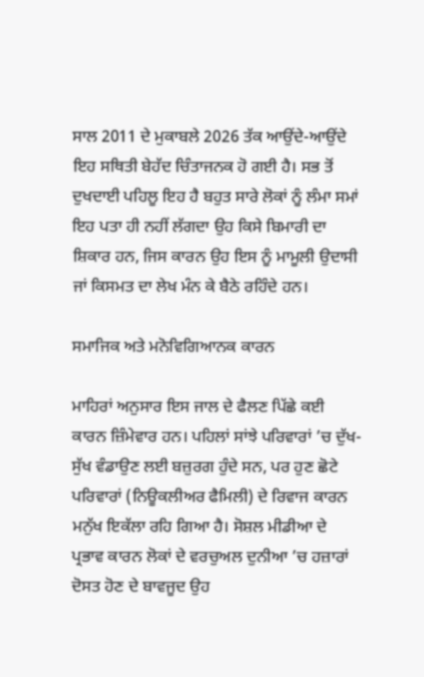ਸਾਲ 2011 ਦੇ ਮੁਕਾਬਲੇ 2026 ਤੱਕ ਆਉਂਦੇ-ਆਉਂਦੇ ਇਹ ਸਥਿਤੀ ਬੇਹੱਦ ਚਿੰਤਾਜਨਕ ਹੋ ਗਈ ਹੈ। ਸਭ ਤੋਂ ਦੁਖਦਾਈ ਪਹਿਲੂ ਇਹ ਹੈ ਬਹੁਤ ਸਾਰੇ ਲੋਕਾਂ ਨੂੰ ਲੰਮਾ ਸਮਾਂ ਇਹ ਪਤਾ ਹੀ ਨਹੀਂ ਲੱਗਦਾ ਉਹ ਕਿਸੇ ਬਿਮਾਰੀ ਦਾ ਸ਼ਿਕਾਰ ਹਨ, ਜਿਸ ਕਾਰਨ ਉਹ ਇਸ ਨੂੰ ਮਾਮੂਲੀ ਉਦਾਸੀ ਜਾਂ ਕਿਸਮਤ ਦਾ ਲੇਖ ਮੰਨ ਕੇ ਬੈਠੇ ਰਹਿੰਦੇ ਹਨ।

ਸਮਾਜਿਕ ਅਤੇ ਮਨੋਵਿਗਿਆਨਕ ਕਾਰਨ

ਮਾਹਿਰਾਂ ਅਨੁਸਾਰ ਇਸ ਜਾਲ ਦੇ ਫੈਲਣ ਪਿੱਛੇ ਕਈ ਕਾਰਨ ਜ਼ਿੰਮੇਵਾਰ ਹਨ। ਪਹਿਲਾਂ ਸਾਂਝੇ ਪਰਿਵਾਰਾਂ ’ਚ ਦੁੱਖ-ਸੁੱਖ ਵੰਡਾਉਣ ਲਈ ਬਜ਼ੁਰਗ ਹੁੰਦੇ ਸਨ, ਪਰ ਹੁਣ ਛੋਟੇ ਪਰਿਵਾਰਾਂ (ਨਿਊਕਲੀਅਰ ਫੈਮਿਲੀ) ਦੇ ਰਿਵਾਜ ਕਾਰਨ ਮਨੁੱਖ ਇਕੱਲਾ ਰਹਿ ਗਿਆ ਹੈ। ਸੋਸ਼ਲ ਮੀਡੀਆ ਦੇ ਪ੍ਰਭਾਵ ਕਾਰਨ ਲੋਕਾਂ ਦੇ ਵਰਚੁਅਲ ਦੁਨੀਆ ’ਚ ਹਜ਼ਾਰਾਂ ਦੋਸਤ ਹੋਣ ਦੇ ਬਾਵਜੂਦ ਉਹ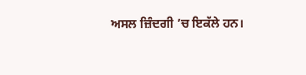ਅਸਲ ਜ਼ਿੰਦਗੀ ’ਚ ਇਕੱਲੇ ਹਨ।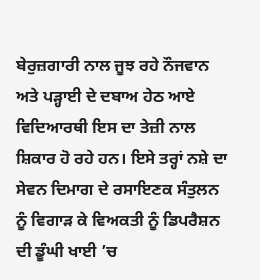ਬੇਰੁਜ਼ਗਾਰੀ ਨਾਲ ਜੂਝ ਰਹੇ ਨੌਜਵਾਨ ਅਤੇ ਪੜ੍ਹਾਈ ਦੇ ਦਬਾਅ ਹੇਠ ਆਏ ਵਿਦਿਆਰਥੀ ਇਸ ਦਾ ਤੇਜ਼ੀ ਨਾਲ ਸ਼ਿਕਾਰ ਹੋ ਰਹੇ ਹਨ। ਇਸੇ ਤਰ੍ਹਾਂ ਨਸ਼ੇ ਦਾ ਸੇਵਨ ਦਿਮਾਗ ਦੇ ਰਸਾਇਣਕ ਸੰਤੁਲਨ ਨੂੰ ਵਿਗਾੜ ਕੇ ਵਿਅਕਤੀ ਨੂੰ ਡਿਪਰੈਸ਼ਨ ਦੀ ਡੂੰਘੀ ਖਾਈ ’ਚ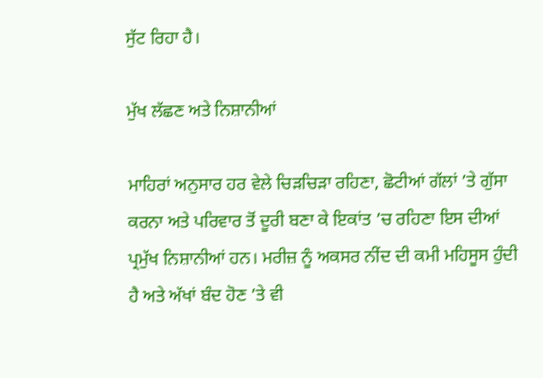ਸੁੱਟ ਰਿਹਾ ਹੈ।

ਮੁੱਖ ਲੱਛਣ ਅਤੇ ਨਿਸ਼ਾਨੀਆਂ

ਮਾਹਿਰਾਂ ਅਨੁਸਾਰ ਹਰ ਵੇਲੇ ਚਿੜਚਿੜਾ ਰਹਿਣਾ, ਛੋਟੀਆਂ ਗੱਲਾਂ ’ਤੇ ਗੁੱਸਾ ਕਰਨਾ ਅਤੇ ਪਰਿਵਾਰ ਤੋਂ ਦੂਰੀ ਬਣਾ ਕੇ ਇਕਾਂਤ ’ਚ ਰਹਿਣਾ ਇਸ ਦੀਆਂ ਪ੍ਰਮੁੱਖ ਨਿਸ਼ਾਨੀਆਂ ਹਨ। ਮਰੀਜ਼ ਨੂੰ ਅਕਸਰ ਨੀਂਦ ਦੀ ਕਮੀ ਮਹਿਸੂਸ ਹੁੰਦੀ ਹੈ ਅਤੇ ਅੱਖਾਂ ਬੰਦ ਹੋਣ ’ਤੇ ਵੀ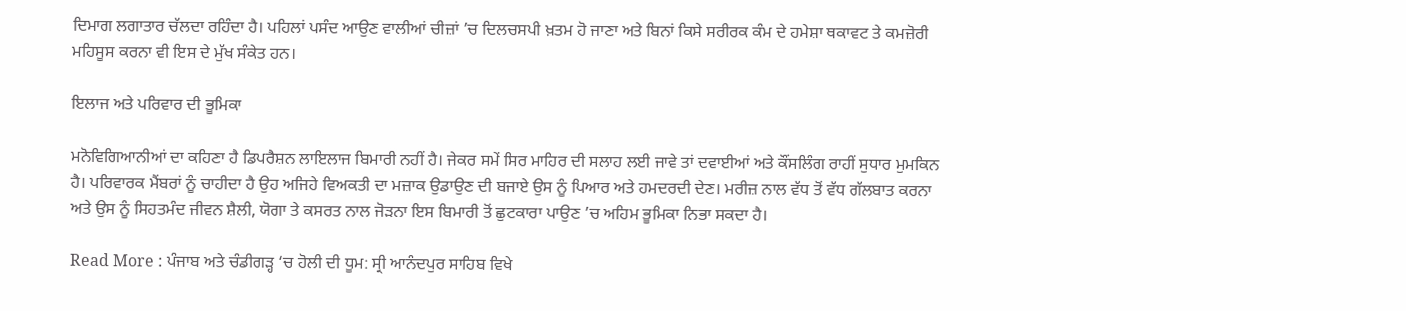ਦਿਮਾਗ ਲਗਾਤਾਰ ਚੱਲਦਾ ਰਹਿੰਦਾ ਹੈ। ਪਹਿਲਾਂ ਪਸੰਦ ਆਉਣ ਵਾਲੀਆਂ ਚੀਜ਼ਾਂ ’ਚ ਦਿਲਚਸਪੀ ਖ਼ਤਮ ਹੋ ਜਾਣਾ ਅਤੇ ਬਿਨਾਂ ਕਿਸੇ ਸਰੀਰਕ ਕੰਮ ਦੇ ਹਮੇਸ਼ਾ ਥਕਾਵਟ ਤੇ ਕਮਜ਼ੋਰੀ ਮਹਿਸੂਸ ਕਰਨਾ ਵੀ ਇਸ ਦੇ ਮੁੱਖ ਸੰਕੇਤ ਹਨ।

ਇਲਾਜ ਅਤੇ ਪਰਿਵਾਰ ਦੀ ਭੂਮਿਕਾ

ਮਨੋਵਿਗਿਆਨੀਆਂ ਦਾ ਕਹਿਣਾ ਹੈ ਡਿਪਰੈਸ਼ਨ ਲਾਇਲਾਜ ਬਿਮਾਰੀ ਨਹੀਂ ਹੈ। ਜੇਕਰ ਸਮੇਂ ਸਿਰ ਮਾਹਿਰ ਦੀ ਸਲਾਹ ਲਈ ਜਾਵੇ ਤਾਂ ਦਵਾਈਆਂ ਅਤੇ ਕੌਂਸਲਿੰਗ ਰਾਹੀਂ ਸੁਧਾਰ ਮੁਮਕਿਨ ਹੈ। ਪਰਿਵਾਰਕ ਮੈਂਬਰਾਂ ਨੂੰ ਚਾਹੀਦਾ ਹੈ ਉਹ ਅਜਿਹੇ ਵਿਅਕਤੀ ਦਾ ਮਜ਼ਾਕ ਉਡਾਉਣ ਦੀ ਬਜਾਏ ਉਸ ਨੂੰ ਪਿਆਰ ਅਤੇ ਹਮਦਰਦੀ ਦੇਣ। ਮਰੀਜ਼ ਨਾਲ ਵੱਧ ਤੋਂ ਵੱਧ ਗੱਲਬਾਤ ਕਰਨਾ ਅਤੇ ਉਸ ਨੂੰ ਸਿਹਤਮੰਦ ਜੀਵਨ ਸ਼ੈਲੀ, ਯੋਗਾ ਤੇ ਕਸਰਤ ਨਾਲ ਜੋੜਨਾ ਇਸ ਬਿਮਾਰੀ ਤੋਂ ਛੁਟਕਾਰਾ ਪਾਉਣ ’ਚ ਅਹਿਮ ਭੂਮਿਕਾ ਨਿਭਾ ਸਕਦਾ ਹੈ।

Read More : ਪੰਜਾਬ ਅਤੇ ਚੰਡੀਗੜ੍ਹ ‘ਚ ਹੋਲੀ ਦੀ ਧੂਮ: ਸ੍ਰੀ ਆਨੰਦਪੁਰ ਸਾਹਿਬ ਵਿਖੇ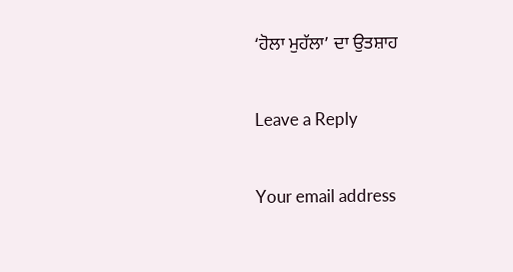‘ਹੋਲਾ ਮੁਹੱਲਾ’ ਦਾ ਉਤਸ਼ਾਹ

Leave a Reply

Your email address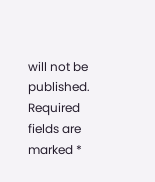will not be published. Required fields are marked *